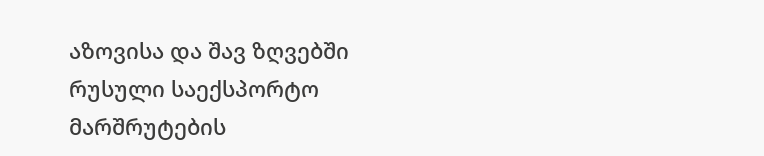აზოვისა და შავ ზღვებში რუსული საექსპორტო მარშრუტების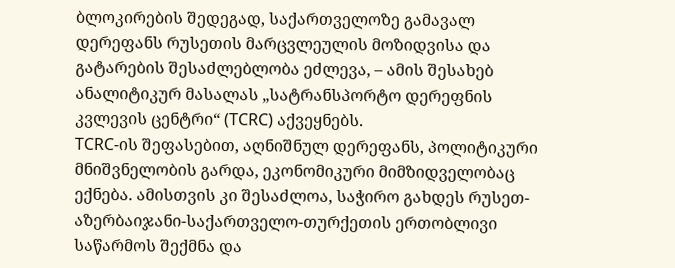ბლოკირების შედეგად, საქართველოზე გამავალ დერეფანს რუსეთის მარცვლეულის მოზიდვისა და გატარების შესაძლებლობა ეძლევა, – ამის შესახებ ანალიტიკურ მასალას „სატრანსპორტო დერეფნის კვლევის ცენტრი“ (TCRC) აქვეყნებს.
TCRC-ის შეფასებით, აღნიშნულ დერეფანს, პოლიტიკური მნიშვნელობის გარდა, ეკონომიკური მიმზიდველობაც ექნება. ამისთვის კი შესაძლოა, საჭირო გახდეს რუსეთ-აზერბაიჯანი-საქართველო-თურქეთის ერთობლივი საწარმოს შექმნა და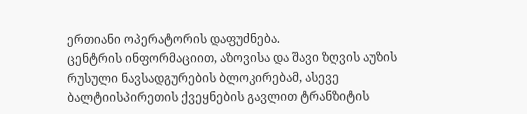ერთიანი ოპერატორის დაფუძნება.
ცენტრის ინფორმაციით, აზოვისა და შავი ზღვის აუზის რუსული ნავსადგურების ბლოკირებამ, ასევე ბალტიისპირეთის ქვეყნების გავლით ტრანზიტის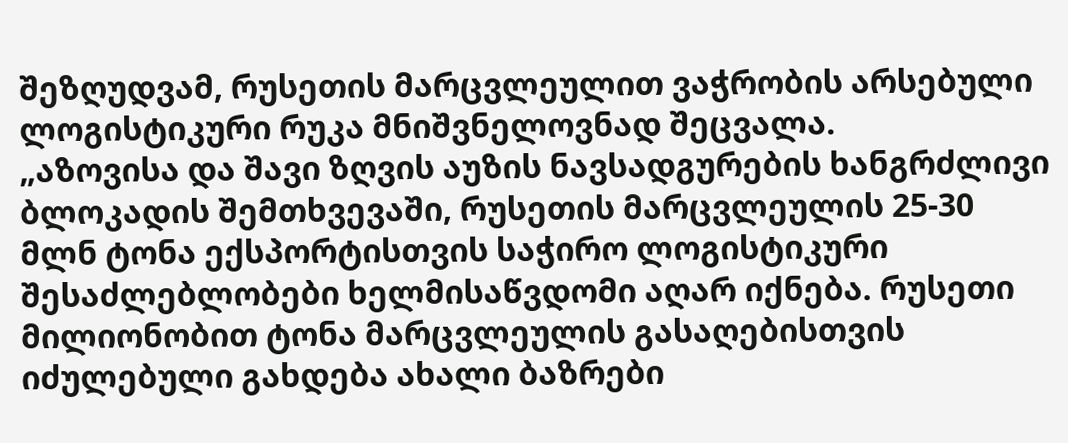შეზღუდვამ, რუსეთის მარცვლეულით ვაჭრობის არსებული ლოგისტიკური რუკა მნიშვნელოვნად შეცვალა.
„აზოვისა და შავი ზღვის აუზის ნავსადგურების ხანგრძლივი ბლოკადის შემთხვევაში, რუსეთის მარცვლეულის 25-30 მლნ ტონა ექსპორტისთვის საჭირო ლოგისტიკური შესაძლებლობები ხელმისაწვდომი აღარ იქნება. რუსეთი მილიონობით ტონა მარცვლეულის გასაღებისთვის იძულებული გახდება ახალი ბაზრები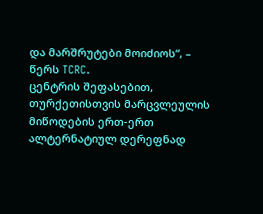და მარშრუტები მოიძიოს“, – წერს TCRC.
ცენტრის შეფასებით, თურქეთისთვის მარცვლეულის მიწოდების ერთ-ერთ ალტერნატიულ დერეფნად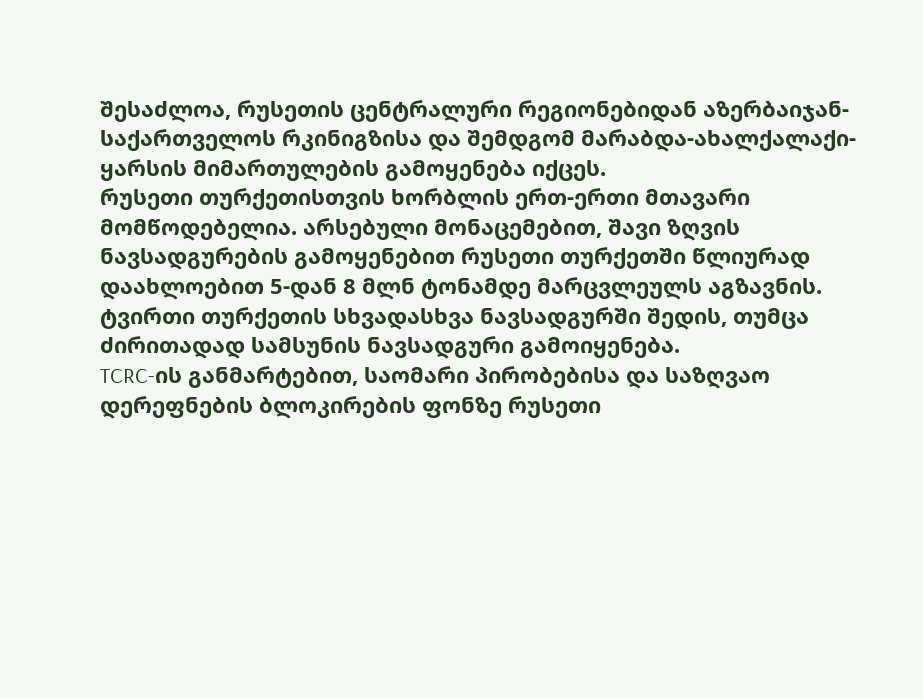შესაძლოა, რუსეთის ცენტრალური რეგიონებიდან აზერბაიჯან-საქართველოს რკინიგზისა და შემდგომ მარაბდა-ახალქალაქი-ყარსის მიმართულების გამოყენება იქცეს.
რუსეთი თურქეთისთვის ხორბლის ერთ-ერთი მთავარი მომწოდებელია. არსებული მონაცემებით, შავი ზღვის ნავსადგურების გამოყენებით რუსეთი თურქეთში წლიურად დაახლოებით 5-დან 8 მლნ ტონამდე მარცვლეულს აგზავნის. ტვირთი თურქეთის სხვადასხვა ნავსადგურში შედის, თუმცა ძირითადად სამსუნის ნავსადგური გამოიყენება.
TCRC-ის განმარტებით, საომარი პირობებისა და საზღვაო დერეფნების ბლოკირების ფონზე რუსეთი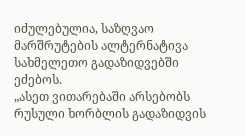იძულებულია, საზღვაო მარშრუტების ალტერნატივა სახმელეთო გადაზიდვებში ეძებოს.
„ასეთ ვითარებაში არსებობს რუსული ხორბლის გადაზიდვის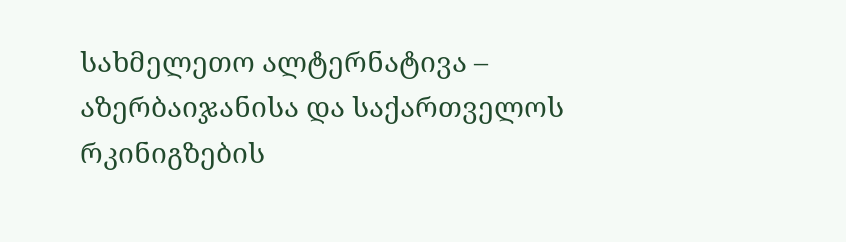სახმელეთო ალტერნატივა – აზერბაიჯანისა და საქართველოს რკინიგზების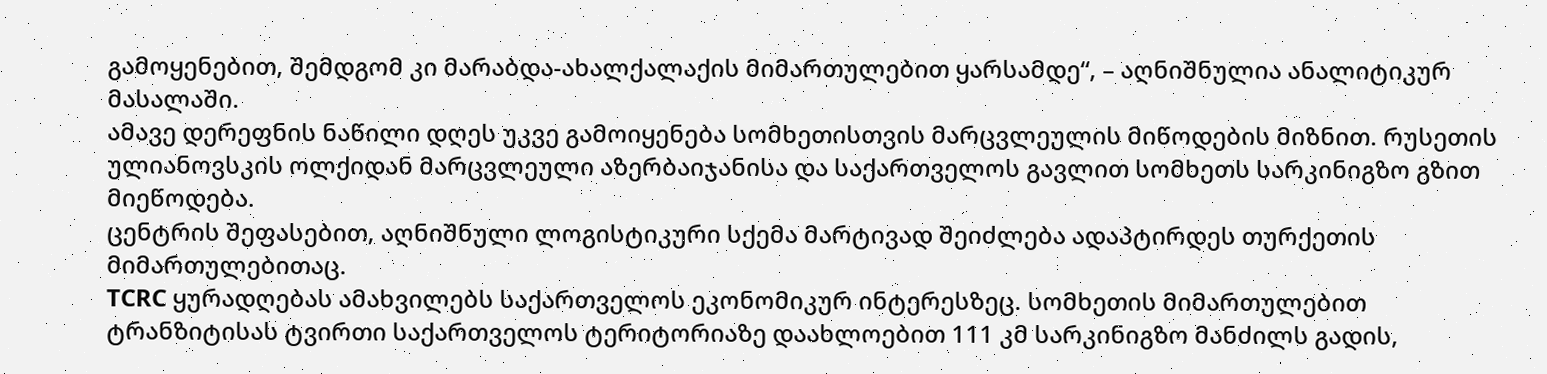გამოყენებით, შემდგომ კი მარაბდა-ახალქალაქის მიმართულებით ყარსამდე“, – აღნიშნულია ანალიტიკურ მასალაში.
ამავე დერეფნის ნაწილი დღეს უკვე გამოიყენება სომხეთისთვის მარცვლეულის მიწოდების მიზნით. რუსეთის ულიანოვსკის ოლქიდან მარცვლეული აზერბაიჯანისა და საქართველოს გავლით სომხეთს სარკინიგზო გზით მიეწოდება.
ცენტრის შეფასებით, აღნიშნული ლოგისტიკური სქემა მარტივად შეიძლება ადაპტირდეს თურქეთის მიმართულებითაც.
TCRC ყურადღებას ამახვილებს საქართველოს ეკონომიკურ ინტერესზეც. სომხეთის მიმართულებით ტრანზიტისას ტვირთი საქართველოს ტერიტორიაზე დაახლოებით 111 კმ სარკინიგზო მანძილს გადის,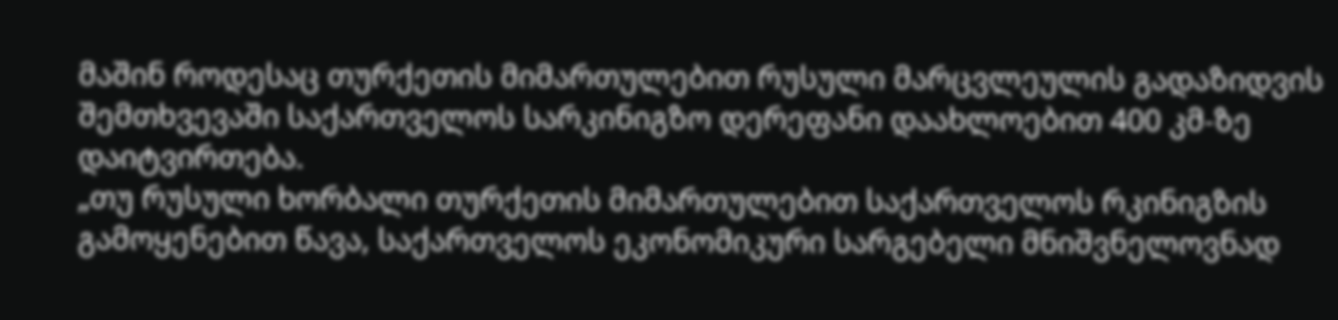მაშინ როდესაც თურქეთის მიმართულებით რუსული მარცვლეულის გადაზიდვის შემთხვევაში საქართველოს სარკინიგზო დერეფანი დაახლოებით 400 კმ-ზე დაიტვირთება.
„თუ რუსული ხორბალი თურქეთის მიმართულებით საქართველოს რკინიგზის გამოყენებით წავა, საქართველოს ეკონომიკური სარგებელი მნიშვნელოვნად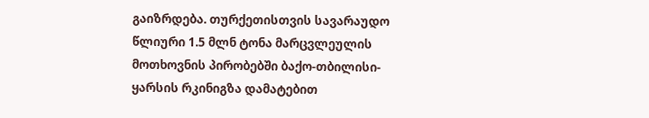გაიზრდება. თურქეთისთვის სავარაუდო წლიური 1.5 მლნ ტონა მარცვლეულის მოთხოვნის პირობებში ბაქო-თბილისი-ყარსის რკინიგზა დამატებით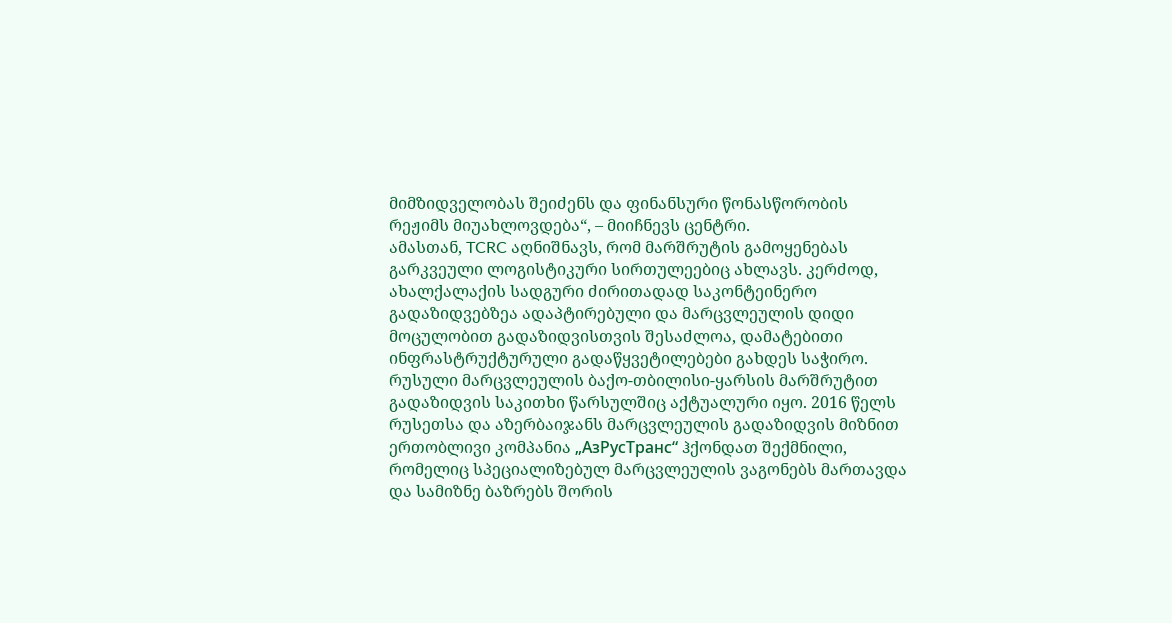მიმზიდველობას შეიძენს და ფინანსური წონასწორობის რეჟიმს მიუახლოვდება“, – მიიჩნევს ცენტრი.
ამასთან, TCRC აღნიშნავს, რომ მარშრუტის გამოყენებას გარკვეული ლოგისტიკური სირთულეებიც ახლავს. კერძოდ, ახალქალაქის სადგური ძირითადად საკონტეინერო გადაზიდვებზეა ადაპტირებული და მარცვლეულის დიდი მოცულობით გადაზიდვისთვის შესაძლოა, დამატებითი ინფრასტრუქტურული გადაწყვეტილებები გახდეს საჭირო.
რუსული მარცვლეულის ბაქო-თბილისი-ყარსის მარშრუტით გადაზიდვის საკითხი წარსულშიც აქტუალური იყო. 2016 წელს რუსეთსა და აზერბაიჯანს მარცვლეულის გადაზიდვის მიზნით ერთობლივი კომპანია „АзРусТранс“ ჰქონდათ შექმნილი, რომელიც სპეციალიზებულ მარცვლეულის ვაგონებს მართავდა და სამიზნე ბაზრებს შორის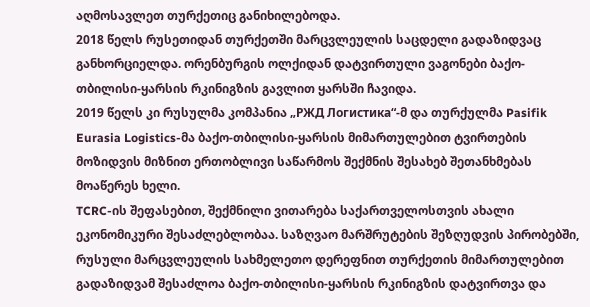აღმოსავლეთ თურქეთიც განიხილებოდა.
2018 წელს რუსეთიდან თურქეთში მარცვლეულის საცდელი გადაზიდვაც განხორციელდა. ორენბურგის ოლქიდან დატვირთული ვაგონები ბაქო-თბილისი-ყარსის რკინიგზის გავლით ყარსში ჩავიდა.
2019 წელს კი რუსულმა კომპანია „РЖД Логистика“-მ და თურქულმა Pasifik Eurasia Logistics-მა ბაქო-თბილისი-ყარსის მიმართულებით ტვირთების მოზიდვის მიზნით ერთობლივი საწარმოს შექმნის შესახებ შეთანხმებას მოაწერეს ხელი.
TCRC-ის შეფასებით, შექმნილი ვითარება საქართველოსთვის ახალი ეკონომიკური შესაძლებლობაა. საზღვაო მარშრუტების შეზღუდვის პირობებში, რუსული მარცვლეულის სახმელეთო დერეფნით თურქეთის მიმართულებით გადაზიდვამ შესაძლოა ბაქო-თბილისი-ყარსის რკინიგზის დატვირთვა და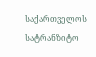საქართველოს სატრანზიტო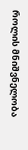როლის მნიშვნელობა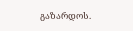გაზარდოს.